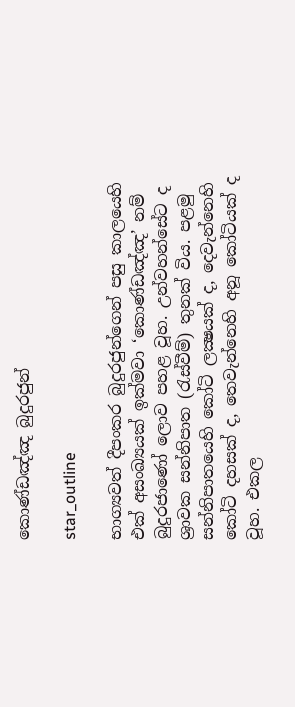කොණ්ඩඤ්ඤ බුදුරජුන්

star_outline

භාග්‍යවත් දීපංකර බුදුරජුන්ගෙන් පසු කාලයෙහි එක් අසංඛ්‍යයක් ඉක්මවා ‘කොණ්ඩඤ්ඤ’ නම් බුදුරජාණෝ ලොව පහළ වූහ. උන්වහන්සේට ද ශ්‍රාවක සන්නිපාත (රැස්වීම්) තුනක් විය. පළමු සන්නිපාතයෙහි කෝටි ලක්‍ෂයක් ද, දෙවැන්නෙහි කෝටි දහසක් ද, තෙවැන්නෙහි අනූ කෝටියක් ද වූහ. එකල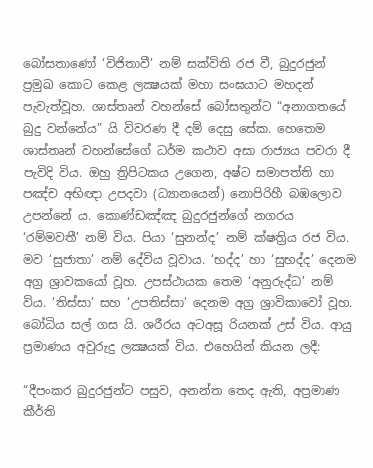බෝසතාණෝ ‘විජිතාවී’ නම් සක්විති රජ වී, බුදුරජුන් ප්‍රමුඛ කොට කෙළ ලක්‍ෂයක් මහා සංඝයාට මහදන් පැවැත්වූහ. ශාස්තෘන් වහන්සේ බෝසතුන්ට “අනාගතයේ බුදු වන්නේය” යි විවරණ දී දම් දෙසු සේක. හෙතෙම ශාස්තෘන් වහන්සේගේ ධර්ම කථාව අසා රාජ්‍යය පවරා දී පැවිදි විය. ඔහු ත්‍රිපිටකය උගෙන, අෂ්ට සමාපත්ති හා පඤ්ච අභිඥා උපදවා (ධ්‍යානයෙන්) නොපිරිහී බඹලොව උපන්නේ ය. කොණ්ඩඤ්ඤ බුදුරජුන්ගේ නගරය ‘රම්මවතී’ නම් විය. පියා ‘සුනන්ද’ නම් ක්ෂත්‍රිය රජ විය. මව ‘සුජාතා’ නම් දේවිය වූවාය. ‘භද්ද’ හා ‘සුභද්ද’ දෙනම අග්‍ර ශ්‍රාවකයෝ වූහ. උපස්ථායක තෙම ‘අනුරුද්ධ’ නම් විය. ‘තිස්සා’ සහ ‘උපතිස්සා’ දෙනම අග්‍ර ශ්‍රාවිකාවෝ වූහ. බෝධිය සල් ගස යි. ශරීරය අටඅසූ රියනක් උස් විය. ආයු ප්‍රමාණය අවුරුදු ලක්‍ෂයක් විය. එහෙයින් කියන ලදී:

“දීපංකර බුදුරජුන්ට පසුව, අනන්ත තෙද ඇති, අප්‍රමාණ කීර්ති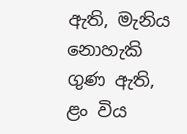ඇති, මැනිය නොහැකි ගුණ ඇති, ළං විය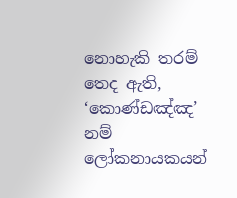නොහැකි තරම් තෙද ඇති, ‘කොණ්ඩඤ්ඤ’ නම් ලෝකනායකයන්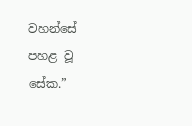වහන්සේ පහළ වූ සේක.”